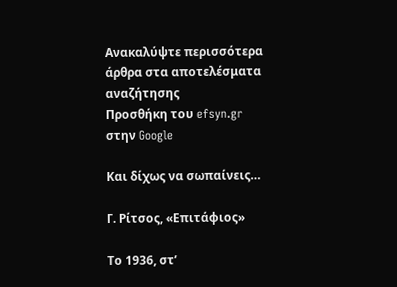Ανακαλύψτε περισσότερα άρθρα στα αποτελέσματα αναζήτησης
Προσθήκη του efsyn.gr στην Google

Και δίχως να σωπαίνεις…

Γ. Ρίτσος, «Επιτάφιος»

Το 1936, στ’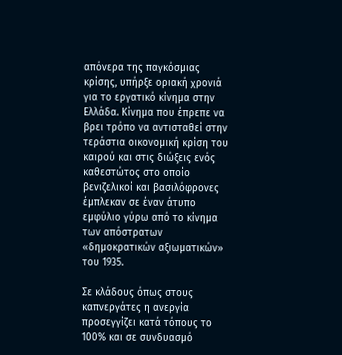απόνερα της παγκόσμιας κρίσης, υπήρξε οριακή χρονιά για το εργατικό κίνημα στην Ελλάδα. Κίνημα που έπρεπε να βρει τρόπο να αντισταθεί στην τεράστια οικονομική κρίση του καιρού και στις διώξεις ενός καθεστώτος στο οποίο βενιζελικοί και βασιλόφρονες έμπλεκαν σε έναν άτυπο εμφύλιο γύρω από το κίνημα των απόστρατων «δημοκρατικών αξιωματικών» του 1935.

Σε κλάδους όπως στους καπνεργάτες η ανεργία προσεγγίζει κατά τόπους το 100% και σε συνδυασμό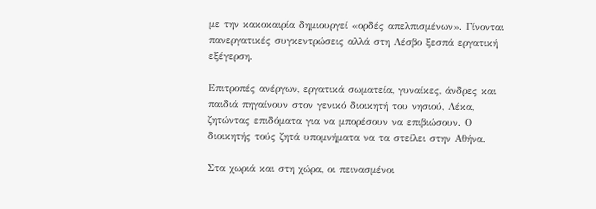με την κακοκαιρία δημιουργεί «ορδές απελπισμένων». Γίνονται πανεργατικές συγκεντρώσεις αλλά στη Λέσβο ξεσπά εργατική εξέγερση.

Επιτροπές ανέργων, εργατικά σωματεία, γυναίκες, άνδρες και παιδιά πηγαίνουν στον γενικό διοικητή του νησιού, Λέκα, ζητώντας επιδόματα για να μπορέσουν να επιβιώσουν. Ο διοικητής τούς ζητά υπομνήματα να τα στείλει στην Αθήνα.

Στα χωριά και στη χώρα, οι πεινασμένοι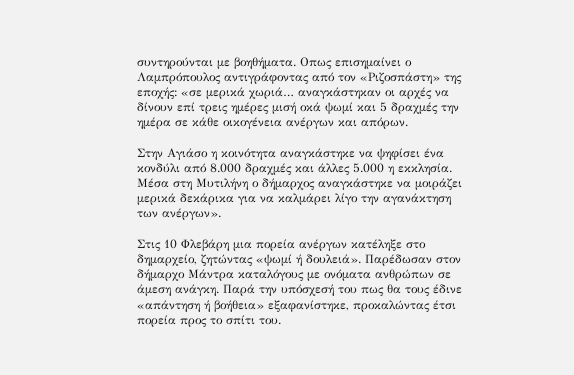συντηρούνται με βοηθήματα. Οπως επισημαίνει ο Λαμπρόπουλος αντιγράφοντας από τον «Ριζοσπάστη» της εποχής: «σε μερικά χωριά… αναγκάστηκαν οι αρχές να δίνουν επί τρεις ημέρες μισή οκά ψωμί και 5 δραχμές την ημέρα σε κάθε οικογένεια ανέργων και απόρων.

Στην Αγιάσο η κοινότητα αναγκάστηκε να ψηφίσει ένα κονδύλι από 8.000 δραχμές και άλλες 5.000 η εκκλησία. Μέσα στη Μυτιλήνη ο δήμαρχος αναγκάστηκε να μοιράζει μερικά δεκάρικα για να καλμάρει λίγο την αγανάκτηση των ανέργων».

Στις 10 Φλεβάρη μια πορεία ανέργων κατέληξε στο δημαρχείο, ζητώντας «ψωμί ή δουλειά». Παρέδωσαν στον δήμαρχο Μάντρα καταλόγους με ονόματα ανθρώπων σε άμεση ανάγκη. Παρά την υπόσχεσή του πως θα τους έδινε «απάντηση ή βοήθεια» εξαφανίστηκε, προκαλώντας έτσι πορεία προς το σπίτι του.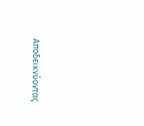Αποδεικνύοντας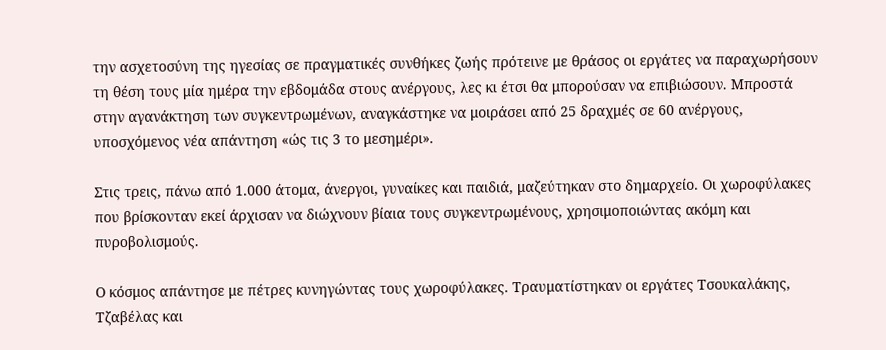την ασχετοσύνη της ηγεσίας σε πραγματικές συνθήκες ζωής πρότεινε με θράσος οι εργάτες να παραχωρήσουν τη θέση τους μία ημέρα την εβδομάδα στους ανέργους, λες κι έτσι θα μπορούσαν να επιβιώσουν. Μπροστά στην αγανάκτηση των συγκεντρωμένων, αναγκάστηκε να μοιράσει από 25 δραχμές σε 60 ανέργους, υποσχόμενος νέα απάντηση «ώς τις 3 το μεσημέρι».

Στις τρεις, πάνω από 1.000 άτομα, άνεργοι, γυναίκες και παιδιά, μαζεύτηκαν στο δημαρχείο. Οι χωροφύλακες που βρίσκονταν εκεί άρχισαν να διώχνουν βίαια τους συγκεντρωμένους, χρησιμοποιώντας ακόμη και πυροβολισμούς.

Ο κόσμος απάντησε με πέτρες κυνηγώντας τους χωροφύλακες. Τραυματίστηκαν οι εργάτες Τσουκαλάκης, Τζαβέλας και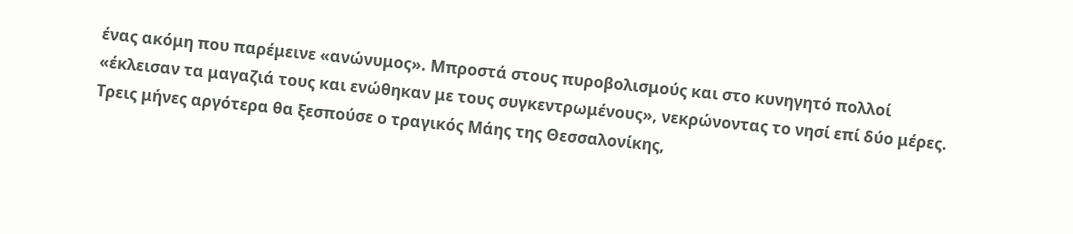ένας ακόμη που παρέμεινε «ανώνυμος». Μπροστά στους πυροβολισμούς και στο κυνηγητό πολλοί «έκλεισαν τα μαγαζιά τους και ενώθηκαν με τους συγκεντρωμένους», νεκρώνοντας το νησί επί δύο μέρες. Τρεις μήνες αργότερα θα ξεσπούσε ο τραγικός Μάης της Θεσσαλονίκης,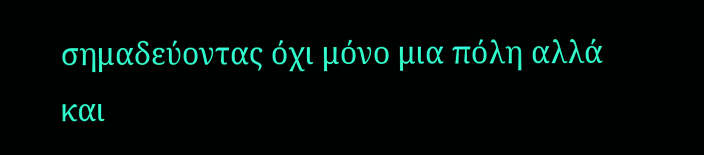σημαδεύοντας όχι μόνο μια πόλη αλλά και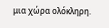μια χώρα ολόκληρη.